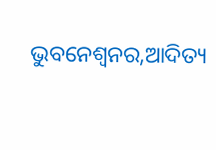ଭୁବନେଶ୍ୱନର,ଆଦିତ୍ୟ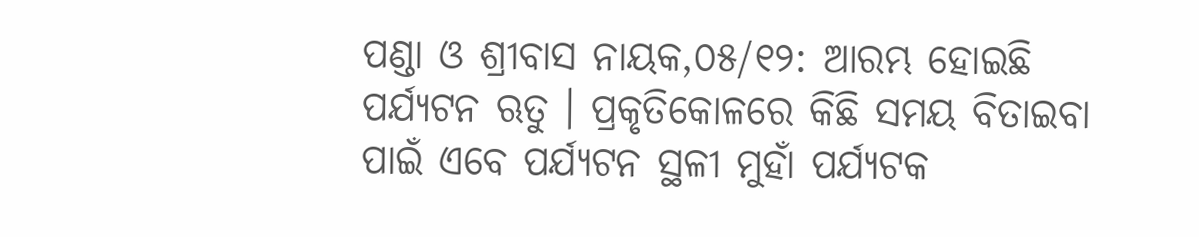ପଣ୍ଡା ଓ ଶ୍ରୀବାସ ନାୟକ,୦୫/୧୨: ଆରମ୍ଭ ହୋଇଛି ପର୍ଯ୍ୟଟନ ଋତୁ । ପ୍ରକୃତିକୋଳରେ କିଛି ସମୟ ବିତାଇବା ପାଇଁ ଏବେ ପର୍ଯ୍ୟଟନ ସ୍ଥଳୀ ମୁହାଁ ପର୍ଯ୍ୟଟକ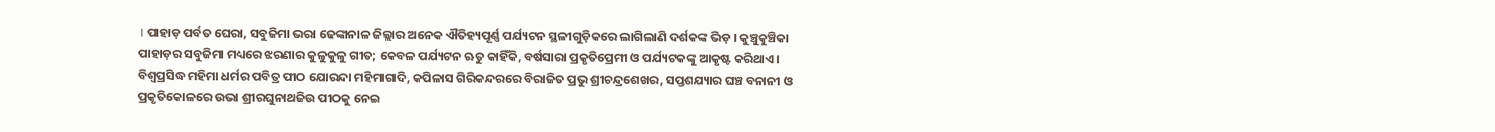। ପାହାଡ଼ ପର୍ବତ ଘେରା, ସବୁଜିମା ଭରା ଢେଙ୍କାନାଳ ଜିଲ୍ଲାର ଅନେକ ଐତିହ୍ୟପୂର୍ଣ୍ଣ ପର୍ଯ୍ୟଟନ ସ୍ଥଳୀଗୁଡ଼ିକରେ ଲାଗିଲାଣି ଦର୍ଶକଙ୍କ ଭିଡ଼ । କୁଞ୍ଚୁକୁଞ୍ଚିକା ପାହାଡ଼ର ସବୁଜିମା ମଧ୍ୟରେ ଝରଣାର କୁଳୁକୁଳୁ ଗୀତ; କେବଳ ପର୍ଯ୍ୟଟନ ଋତୁ କାହିଁକି, ବର୍ଷସାରା ପ୍ରକୃତିପ୍ରେମୀ ଓ ପର୍ଯ୍ୟଟକଙ୍କୁ ଆକୃଷ୍ଟ କରିଥାଏ । ବିଶ୍ୱପ୍ରସିଦ୍ଧ ମହିମା ଧର୍ମର ପବିତ୍ର ପୀଠ ଯୋରନ୍ଦା ମହିମାଗାଦି, କପିଳାସ ଗିରିକନ୍ଦରରେ ବିରାଜିତ ପ୍ରଭୁ ଶ୍ରୀଚନ୍ଦ୍ରଶେଖର, ସପ୍ତଶଯ୍ୟାର ଘଞ୍ଚ ବନାନୀ ଓ ପ୍ରକୃତିକୋଳରେ ଉଭା ଶ୍ରୀରଘୁନାଥଜିଉ ପୀଠକୁ ନେଇ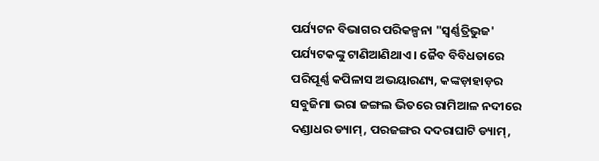ପର୍ଯ୍ୟଟନ ବିଭାଗର ପରିକଳ୍ପନା "ସ୍ୱର୍ଣ୍ଣତ୍ରିଭୁଜ' ପର୍ଯ୍ୟଟକଙ୍କୁ ଟାଣିଆଣିଥାଏ । ଜୈବ ବିବିଧତାରେ ପରିପୂର୍ଣ୍ଣ କପିଳାସ ଅଭୟାରଣ୍ୟ, କଙ୍କଡ଼ାହାଡ଼ର ସବୁଜିମା ଭରା ଜଙ୍ଗଲ ଭିତରେ ରାମିଆଳ ନଦୀରେ ଦଣ୍ଡାଧର ଡ୍ୟାମ୍‌, ପରଜଙ୍ଗର ଦଦରାଘାଟି ଡ୍ୟାମ୍‌,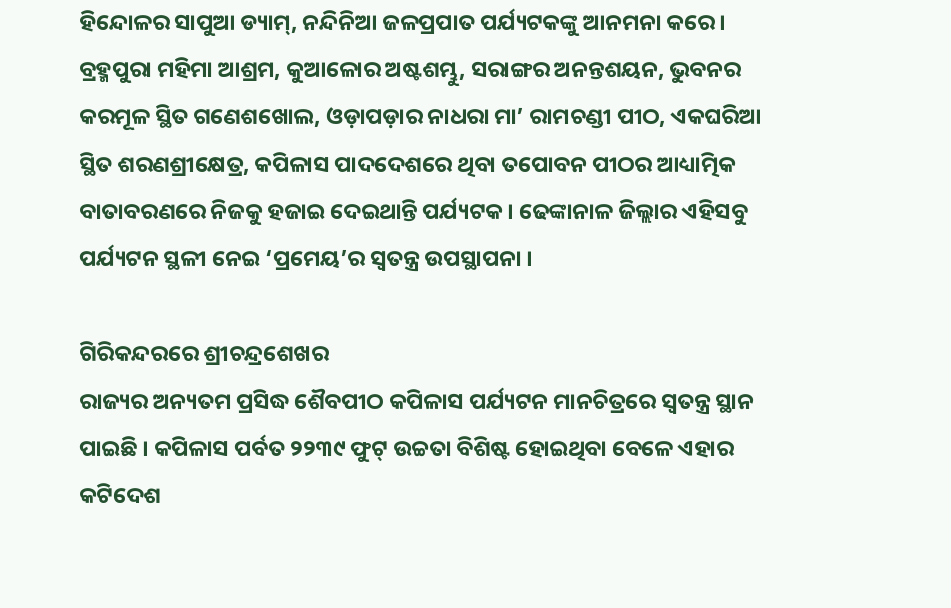ହିନ୍ଦୋଳର ସାପୁଆ ଡ୍ୟାମ୍‌, ନନ୍ଦିନିଆ ଜଳପ୍ରପାତ ପର୍ଯ୍ୟଟକଙ୍କୁ ଆନମନା କରେ । ବ୍ରହ୍ମପୁରା ମହିମା ଆଶ୍ରମ, କୁଆଳୋର ଅଷ୍ଟଶମ୍ଭୁ, ସରାଙ୍ଗର ଅନନ୍ତଶୟନ, ଭୁବନର କରମୂଳ ସ୍ଥିତ ଗଣେଶଖୋଲ, ଓଡ଼ାପଡ଼ାର ନାଧରା ମା’ ରାମଚଣ୍ଡୀ ପୀଠ, ଏକଘରିଆ ସ୍ଥିତ ଶରଣଶ୍ରୀକ୍ଷେତ୍ର, କପିଳାସ ପାଦଦେଶରେ ଥିବା ତପୋବନ ପୀଠର ଆଧ୍ୟାତ୍ମିକ ବାତାବରଣରେ ନିଜକୁ ହଜାଇ ଦେଇଥାନ୍ତି ପର୍ଯ୍ୟଟକ । ଢେଙ୍କାନାଳ ଜିଲ୍ଲାର ଏହିସବୁ ପର୍ଯ୍ୟଟନ ସ୍ଥଳୀ ନେଇ ‘ପ୍ରମେୟ’ର ସ୍ୱତନ୍ତ୍ର ଉପସ୍ଥାପନା ।

ଗିରିକନ୍ଦରରେ ଶ୍ରୀଚନ୍ଦ୍ରଶେଖର
ରାଜ୍ୟର ଅନ୍ୟତମ ପ୍ରସିଦ୍ଧ ଶୈବପୀଠ କପିଳାସ ପର୍ଯ୍ୟଟନ ମାନଚିତ୍ରରେ ସ୍ୱତନ୍ତ୍ର ସ୍ଥାନ ପାଇଛି । କପିଳାସ ପର୍ବତ ୨୨୩୯ ଫୁଟ୍‌ ଉଚ୍ଚତା ବିଶିଷ୍ଟ ହୋଇଥିବା ବେଳେ ଏହାର କଟିଦେଶ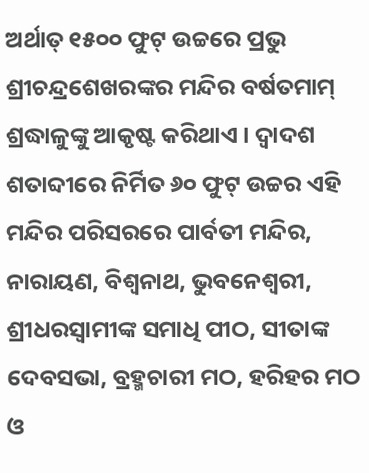ଅର୍ଥାତ୍‌ ୧୫୦୦ ଫୁଟ୍‌ ଉଚ୍ଚରେ ପ୍ରଭୁ ଶ୍ରୀଚନ୍ଦ୍ରଶେଖରଙ୍କର ମନ୍ଦିର ବର୍ଷତମାମ୍‌ ଶ୍ରଦ୍ଧାଳୁଙ୍କୁ ଆକୃଷ୍ଟ କରିଥାଏ । ଦ୍ୱାଦଶ ଶତାବ୍ଦୀରେ ନିର୍ମିତ ୬୦ ଫୁଟ୍‌ ଉଚ୍ଚର ଏହି ମନ୍ଦିର ପରିସରରେ ପାର୍ବତୀ ମନ୍ଦିର, ନାରାୟଣ, ବିଶ୍ୱନାଥ, ଭୁବନେଶ୍ୱରୀ, ଶ୍ରୀଧରସ୍ୱାମୀଙ୍କ ସମାଧି ପୀଠ, ସୀତାଙ୍କ ଦେବସଭା, ବ୍ରହ୍ମଚାରୀ ମଠ, ହରିହର ମଠ ଓ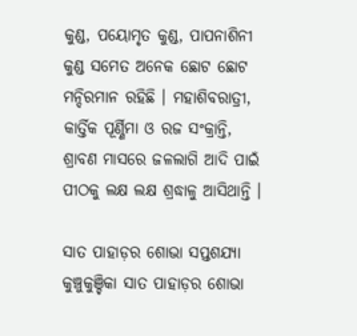କୁଣ୍ଡ, ପୟୋମୃତ କୁଣ୍ଡ, ପାପନାଶିନୀ କୁଣ୍ଡ ସମେତ ଅନେକ ଛୋଟ ଛୋଟ ମନ୍ଦିରମାନ ରହିଛି । ମହାଶିବରାତ୍ରୀ, କାର୍ତ୍ତିକ ପୂର୍ଣ୍ଣିମା ଓ ରଜ ସଂକ୍ରାନ୍ତି, ଶ୍ରାବଣ ମାସରେ ଜଳଲାଗି ଆଦି ପାଇଁ ପୀଠକୁ ଲକ୍ଷ ଲକ୍ଷ ଶ୍ରଦ୍ଧାଳୁ ଆସିଥାନ୍ତି ।

ସାତ ପାହାଡ଼ର ଶୋଭା ସପ୍ତଶଯ୍ୟା
କୁଞ୍ଚୁକୁଞ୍ଚିକା ସାତ ପାହାଡ଼ର ଶୋଭା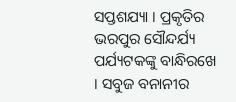ସପ୍ତଶଯ୍ୟା । ପ୍ରକୃତିର ଭରପୁର ସୌନ୍ଦର୍ଯ୍ୟ ପର୍ଯ୍ୟଟକଙ୍କୁ ବାନ୍ଧିରଖେ । ସବୁଜ ବନାନୀର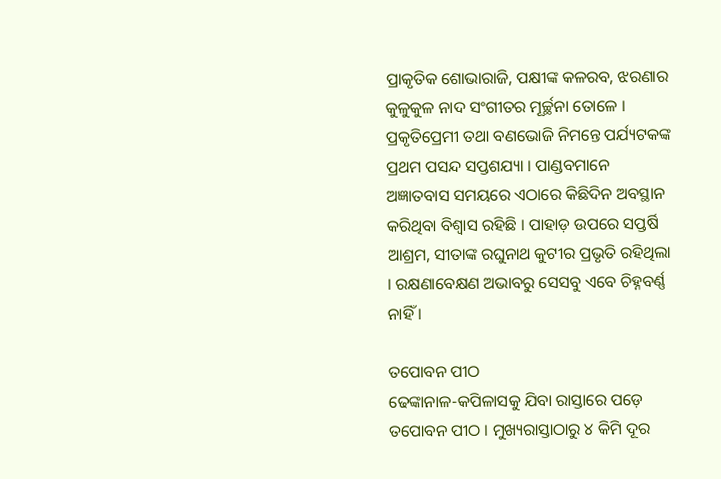ପ୍ରାକୃତିକ ଶୋଭାରାଜି, ପକ୍ଷୀଙ୍କ କଳରବ, ଝରଣାର କୁଳୁକୁଳ ନାଦ ସଂଗୀତର ମୂର୍ଚ୍ଛନା ତୋଳେ । ପ୍ରକୃତିପ୍ରେମୀ ତଥା ବଣଭୋଜି ନିମନ୍ତେ ପର୍ଯ୍ୟଟକଙ୍କ ପ୍ରଥମ ପସନ୍ଦ ସପ୍ତଶଯ୍ୟା । ପାଣ୍ଡବମାନେ ଅଜ୍ଞାତବାସ ସମୟରେ ଏଠାରେ କିଛିଦିନ ଅବସ୍ଥାନ କରିଥିବା ବିଶ୍ୱାସ ରହିଛି । ପାହାଡ଼ ଉପରେ ସପ୍ତର୍ଷି ଆଶ୍ରମ, ସୀତାଙ୍କ ରଘୁନାଥ କୁଟୀର ପ୍ରଭୃତି ରହିଥିଲା । ରକ୍ଷଣାବେକ୍ଷଣ ଅଭାବରୁ ସେସବୁ ଏବେ ଚିହ୍ନବର୍ଣ୍ଣ ନାହିଁ ।

ତପୋବନ ପୀଠ
ଢେଙ୍କାନାଳ-କପିଳାସକୁ ଯିବା ରାସ୍ତାରେ ପଡ଼େ ତପୋବନ ପୀଠ । ମୁଖ୍ୟରାସ୍ତାଠାରୁ ୪ କିମି ଦୂର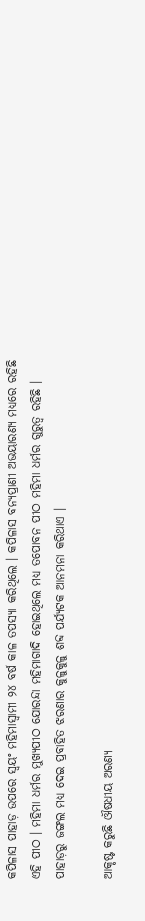କପିଳାସ ପାହାଡ଼ ଉପରେ ସ୍ୱୟଂ ମହିମାସ୍ୱାମୀ ୨୪ ବର୍ଷ କାଳ ତପସ୍ୟା କରିଥିଲେ । କପିଳାସ ବନ୍ୟପ୍ରାଣୀ ଅଭୟାରଣ୍ୟ ମଧ୍ୟରେ ରହିଛି ଏହି ପୀଠ । ମହିମା ଧର୍ମର ମୁଖ୍ୟପୀଠ ଯୋରନ୍ଦା ମହିମାଗାଦି ହୋଇଥିଲେ ମଧ୍ୟ ତପୋବନ ପୀଠ ମହିମା ଧର୍ମର ଗୁରୁତ୍ୱ ରହିଛି । ପାହାଡ଼ରୁ ଜଙ୍ଗଲ ମଧ୍ୟ ଦେଇ ପ୍ରବାହିତ ଝରଣାର କୁଳୁକୁଳୁ ଶବ୍ଦ ପର୍ଯ୍ୟଟକ ଆନମନା କରିଥାଏ ।

ଆକୃଷ୍ଟ କରୁଛି ଔଷଧୀୟ ଅରଣ୍ୟ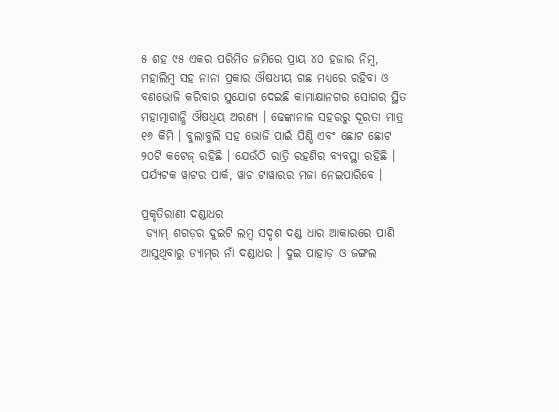୫ ଶହ ୯୫ ଏକର ପରିମିତ ଜମିରେ ପ୍ରାୟ ୪୦ ହଜାର ନିମ୍ବ, ମହାଲିମ୍ବ ସହ ନାନା ପ୍ରକାର ଔଷଧୀୟ ଗଛ ମଧ୍ୟରେ ରହିବା ଓ ବଣଭୋଜି କରିବାର ସୁଯୋଗ ଦେଇଛି କାମାକ୍ଷାନଗର ସୋଗର ସ୍ଥିତ ମହାତ୍ମାଗାନ୍ଧି ଔଷଧିୟ ଅରଣ୍ୟ । ଢେଙ୍କାନାଳ ସହରରୁ ଦୂରତା ମାତ୍ର ୧୬ କିମି । ବୁଲାବୁଲି ସହ ଭୋଜି ପାଇଁ ପିଣ୍ଡି ଏବଂ ଛୋଟ ଛୋଟ ୨୦ଟି କଟେଜ୍‌ ରହିଛି । ଯେଉଁଠି ରାତ୍ରି ରହଣିର ବ୍ୟବସ୍ଥା ରହିଛି । ପର୍ଯ୍ୟଟକ ୱାଟର ପାର୍କ, ୱାଚ ଟାୱାରର ମଜା ନେଇପାରିବେ ।

ପ୍ରକୃତିରାଣୀ ଦଣ୍ଡାଧର
 ଡ୍ୟାମ୍‌ ଶଗଡ଼ର ଦୁଇଟି ଲମ୍ୱ ସଦୃଶ ଦଣ୍ଡ ଧାର ଆକାରରେ ପାଣି ଆସୁଥିବାରୁ ଡ୍ୟାମ୍‌ର ନାଁ ଦଣ୍ଡାଧର । ଦୁଇ ପାହାଡ଼ ଓ ଜଙ୍ଗଲ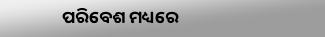ପରିବେଶ ମଧ୍ୟରେ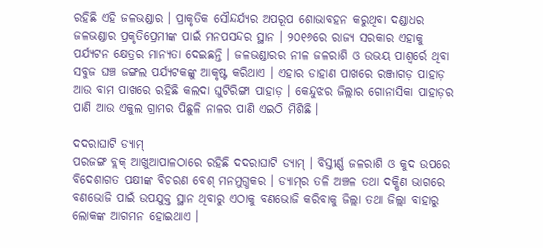ରହିଛି ଏହି ଜଳଭଣ୍ଡାର । ପ୍ରାକୃତିକ ସୌନ୍ଦର୍ଯ୍ୟର ଅପରୂପ ଶୋଭାବହନ କରୁଥିବା ଦଣ୍ଡାଧର ଜଳଭଣ୍ଡାର ପ୍ରକୃତିପ୍ରେମୀଙ୍କ ପାଇଁ ମନପସନ୍ଦର ସ୍ଥାନ । ୨୦୧୬ରେ ରାଜ୍ୟ ସରକାର ଏହାକୁ ପର୍ଯ୍ୟଟନ କ୍ଷେତ୍ରର ମାନ୍ୟତା ଦେଇଛନ୍ତି । ଜଳଭଣ୍ଡାରର ନୀଳ ଜଳରାଶି ଓ ଉଭୟ ପାଶ୍ୱର୍ରେ ଥିବା ସବୁଜ ଘଞ୍ଚ ଜଙ୍ଗଲ ପର୍ଯ୍ୟଟକଙ୍କୁ ଆକୃଷ୍ଟ କରିଥାଏ । ଏହାର ଡାହାଣ ପାଖରେ ରଞ୍ଜାଗଡ଼ ପାହାଡ଼ ଆଉ ବାମ ପାଖରେ ରହିଛି କଲଦା ଘୁଟିରିଙ୍ଗା ପାହାଡ଼ । କେନ୍ଦୁଝର ଜିଲ୍ଲାର ଗୋନାସିକା ପାହାଡ଼ର ପାଣି ଆଉ ଏକୁଲ ଗ୍ରାମର ପିଛୁଳି ନାଳର ପାଣି ଏଇଠି ମିଶିଛି ।

ଦଦରାଘାଟି ଡ୍ୟାମ୍‌
ପରଜଙ୍ଗ ବ୍ଲକ୍‌ ଆଖୁଆପାଳଠାରେ ରହିଛି ଦଦରାଘାଟି ଡ୍ୟାମ୍‌ । ବିସ୍ତୀର୍ଣ୍ଣ ଜଳରାଶି ଓ କୁଦ ଉପରେ ବିଦେଶାଗତ ପକ୍ଷୀଙ୍କ ବିଚରଣ ବେଶ୍‌ ମନମୁଗ୍ଧକର । ଡ୍ୟାମ୍‌ର ତଳି ଅଞ୍ଚଳ ତଥା ଦକ୍ଷିଣ ଭାଗରେ ବଣଭୋଜି ପାଇଁ ଉପଯୁକ୍ତ ସ୍ଥାନ ଥିବାରୁ ଏଠାକୁ ବଣଭୋଜି କରିବାକୁ ଜିଲ୍ଲା ତଥା ଜିଲ୍ଲା ବାହାରୁ ଲୋକଙ୍କ ଆଗମନ ହୋଇଥାଏ ।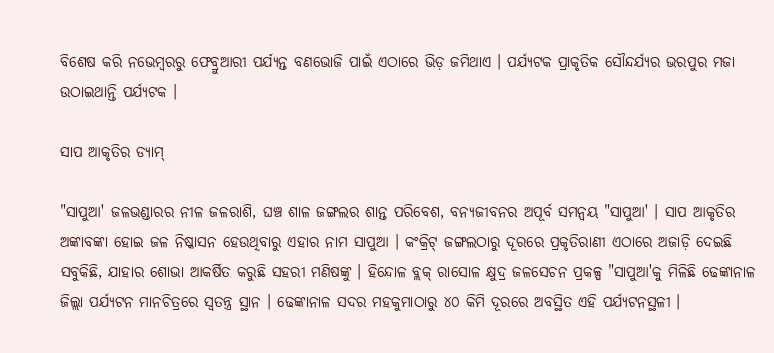ବିଶେଷ କରି ନଭେମ୍ବରରୁ ଫେବ୍ରୁଆରୀ ପର୍ଯ୍ୟନ୍ତ ବଣଭୋଜି ପାଇଁ ଏଠାରେ ଭିଡ଼ ଜମିଥାଏ । ପର୍ଯ୍ୟଟକ ପ୍ରାକୃତିକ ସୌନ୍ଦର୍ଯ୍ୟର ଭରପୁର ମଜା ଉଠାଇଥାନ୍ତି ପର୍ଯ୍ୟଟକ ।

ସାପ ଆକୃତିର ଡ୍ୟାମ୍‌

"ସାପୁଆ' ଜଳଭଣ୍ଡାରର ନୀଳ ଜଳରାଶି, ଘଞ୍ଚ ଶାଳ ଜଙ୍ଗଲର ଶାନ୍ତ ପରିବେଶ, ବନ୍ୟଜୀବନର ଅପୂର୍ବ ସମନ୍ୱୟ "ସାପୁଆ' । ସାପ ଆକୃତିର ଅଙ୍କାବଙ୍କା ହୋଇ ଜଳ ନିଷ୍କାସନ ହେଉଥିବାରୁ ଏହାର ନାମ ସାପୁଆ । କଂକ୍ରିଟ୍‌ ଜଙ୍ଗଲଠାରୁ ଦୂରରେ ପ୍ରକୃତିରାଣୀ ଏଠାରେ ଅଜାଡ଼ି ଦେଇଛି ସବୁକିଛି, ଯାହାର ଶୋଭା ଆକର୍ଷିତ କରୁଛି ସହରୀ ମଣିଷଙ୍କୁ । ହିନ୍ଦୋଳ ବ୍ଲକ୍‌ ରାସୋଳ କ୍ଷୁଦ୍ର ଜଳସେଚନ ପ୍ରକଳ୍ପ "ସାପୁଆ'କୁ ମିଳିଛି ଢେଙ୍କାନାଳ ଜିଲ୍ଲା ପର୍ଯ୍ୟଟନ ମାନଚିତ୍ରରେ ସ୍ୱତନ୍ତ୍ର ସ୍ଥାନ । ଢେଙ୍କାନାଳ ସଦର ମହକୁମାଠାରୁ ୪୦ କିମି ଦୂରରେ ଅବସ୍ଥିତ ଏହି ପର୍ଯ୍ୟଟନସ୍ଥଳୀ ।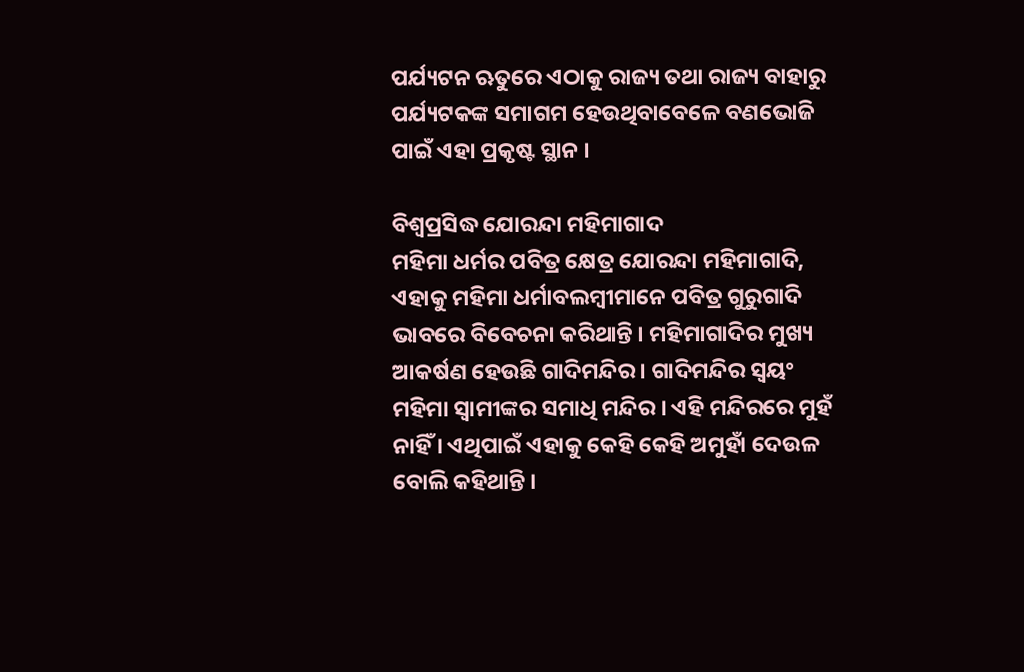ପର୍ଯ୍ୟଟନ ଋତୁରେ ଏଠାକୁ ରାଜ୍ୟ ତଥା ରାଜ୍ୟ ବାହାରୁ ପର୍ଯ୍ୟଟକଙ୍କ ସମାଗମ ହେଉଥିବାବେଳେ ବଣଭୋଜି ପାଇଁ ଏହା ପ୍ରକୃଷ୍ଟ ସ୍ଥାନ ।

ବିଶ୍ୱପ୍ରସିଦ୍ଧ ଯୋରନ୍ଦା ମହିମାଗାଦ
ମହିମା ଧର୍ମର ପବିତ୍ର କ୍ଷେତ୍ର ଯୋରନ୍ଦା ମହିମାଗାଦି, ଏହାକୁ ମହିମା ଧର୍ମାବଲମ୍ବୀମାନେ ପବିତ୍ର ଗୁରୁଗାଦି ଭାବରେ ବିବେଚନା କରିଥାନ୍ତି । ମହିମାଗାଦିର ମୁଖ୍ୟ ଆକର୍ଷଣ ହେଉଛି ଗାଦିମନ୍ଦିର । ଗାଦିମନ୍ଦିର ସ୍ୱୟଂ ମହିମା ସ୍ୱାମୀଙ୍କର ସମାଧି ମନ୍ଦିର । ଏହି ମନ୍ଦିରରେ ମୁହଁ ନାହିଁ । ଏଥିପାଇଁ ଏହାକୁ କେହି କେହି ଅମୁହାଁ ଦେଉଳ ବୋଲି କହିଥାନ୍ତି ।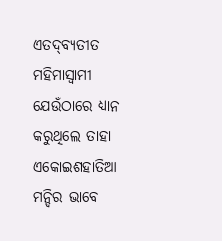ଏତଦ୍‌ବ୍ୟତୀତ ମହିମାସ୍ୱାମୀ ଯେଉଁଠାରେ ଧ୍ୟାନ କରୁଥିଲେ ତାହା ଏକୋଇଶହାତିଆ ମନ୍ଦିର ଭାବେ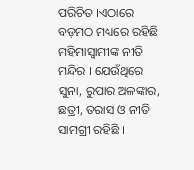ପରିଚିତ ।ଏଠାରେ ବଡ଼ମଠ ମଧ୍ୟରେ ରହିଛି ମହିମାସ୍ୱାମୀଙ୍କ ନୀତି ମନ୍ଦିର । ଯେଉଁଥିରେ ସୁନା, ରୁପାର ଅଳଙ୍କାର, ଛତ୍ରୀ, ତରାସ ଓ ନୀତି ସାମଗ୍ରୀ ରହିଛି ।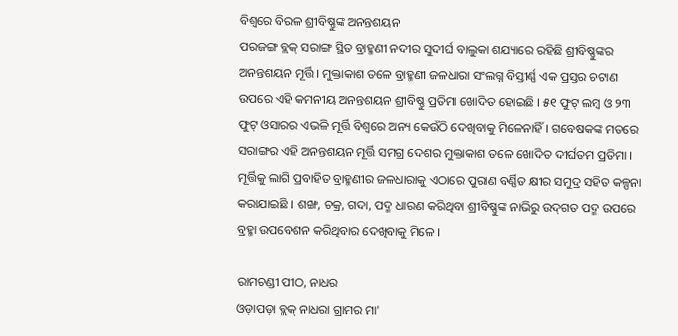ବିଶ୍ୱରେ ବିରଳ ଶ୍ରୀବିଷ୍ଣୁଙ୍କ ଅନନ୍ତଶୟନ
ପରଜଙ୍ଗ ବ୍ଲକ୍‌ ସରାଙ୍ଗ ସ୍ଥିତ ବ୍ରାହ୍ମଣୀ ନଦୀର ସୁଦୀର୍ଘ ବାଲୁକା ଶଯ୍ୟାରେ ରହିଛି ଶ୍ରୀବିଷ୍ଣୁଙ୍କର ଅନନ୍ତଶୟନ ମୂର୍ତ୍ତି । ମୁକ୍ତାକାଶ ତଳେ ବ୍ରାହ୍ମଣୀ ଜଳଧାରା ସଂଲଗ୍ନ ବିସ୍ତୀର୍ଣ୍ଣ ଏକ ପ୍ରସ୍ତର ଚଟାଣ ଉପରେ ଏହି କମନୀୟ ଅନନ୍ତଶୟନ ଶ୍ରୀବିଷ୍ଣୁ ପ୍ରତିମା ଖୋଦିତ ହୋଇଛି । ୫୧ ଫୁଟ୍‌ ଲମ୍ବ ଓ ୨୩ ଫୁଟ୍‌ ଓସାରର ଏଭଳି ମୂର୍ତ୍ତି ବିଶ୍ୱରେ ଅନ୍ୟ କେଉଁଠି ଦେଖିବାକୁ ମିଳେନାହିଁ । ଗବେଷକଙ୍କ ମତରେ ସରାଙ୍ଗର ଏହି ଅନନ୍ତଶୟନ ମୂର୍ତ୍ତି ସମଗ୍ର ଦେଶର ମୁକ୍ତାକାଶ ତଳେ ଖୋଦିତ ଦୀର୍ଘତମ ପ୍ରତିମା । ମୂର୍ତ୍ତିକୁ ଲାଗି ପ୍ରବାହିତ ବ୍ରାହ୍ମଣୀର ଜଳଧାରାକୁ ଏଠାରେ ପୁରାଣ ବର୍ଣ୍ଣିତ କ୍ଷୀର ସମୁଦ୍ର ସହିତ କଳ୍ପନା କରାଯାଇଛି । ଶଙ୍ଖ, ଚକ୍ର, ଗଦା, ପଦ୍ମ ଧାରଣ କରିଥିବା ଶ୍ରୀବିଷ୍ଣୁଙ୍କ ନାଭିରୁ ଉଦ୍‌ଗତ ପଦ୍ମ ଉପରେ ବ୍ରହ୍ମା ଉପବେଶନ କରିଥିବାର ଦେଖିବାକୁ ମିଳେ ।

ରାମଚଣ୍ଡୀ ପୀଠ, ନାଧର
ଓଡ଼ାପଡ଼ା ବ୍ଲକ୍‌ ନାଧରା ଗ୍ରାମର ମା'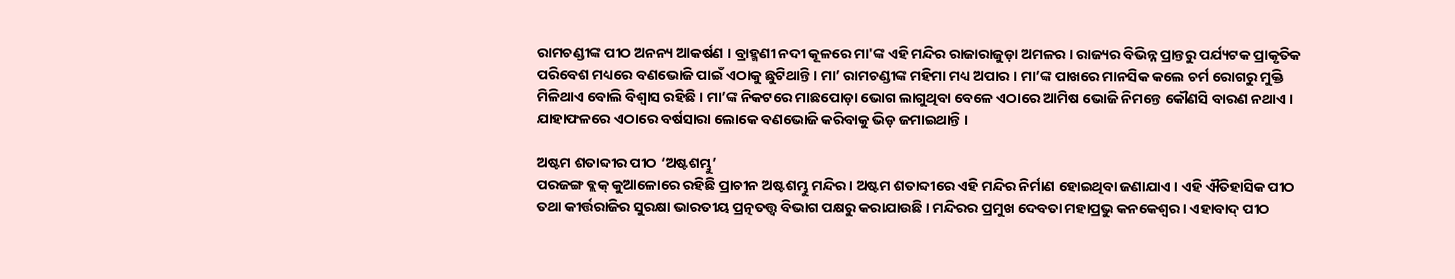ରାମଚଣ୍ଡୀଙ୍କ ପୀଠ ଅନନ୍ୟ ଆକର୍ଷଣ । ବ୍ରାହ୍ମଣୀ ନଦୀ କୂଳରେ ମା'ଙ୍କ ଏହି ମନ୍ଦିର ରାଜାରାଜୁଡ଼ା ଅମଳର । ରାଜ୍ୟର ବିଭିନ୍ନ ପ୍ରାନ୍ତରୁ ପର୍ଯ୍ୟଟକ ପ୍ରାକୃତିକ ପରିବେଶ ମଧ୍ୟରେ ବଣଭୋଜି ପାଇଁ ଏଠାକୁ ଛୁଟିଥାନ୍ତି । ମା’ ରାମଚଣ୍ଡୀଙ୍କ ମହିମା ମଧ୍ୟ ଅପାର । ମା’ଙ୍କ ପାଖରେ ମାନସିକ କଲେ ଚର୍ମ ରୋଗରୁ ମୁକ୍ତି ମିଳିଥାଏ ବୋଲି ବିଶ୍ୱାସ ରହିଛି । ମା’ଙ୍କ ନିକଟରେ ମାଛପୋଡ଼ା ଭୋଗ ଲାଗୁଥିବା ବେଳେ ଏଠାରେ ଆମିଷ ଭୋଜି ନିମନ୍ତେ କୌଣସି ବାରଣ ନଥାଏ । ଯାହାଫଳରେ ଏଠାରେ ବର୍ଷସାରା ଲୋକେ ବଣଭୋଜି କରିବାକୁ ଭିଡ଼ ଜମାଇଥାନ୍ତି ।

ଅଷ୍ଟମ ଶତାବ୍ଦୀର ପୀଠ ‘ଅଷ୍ଟଶମ୍ଭୁ’
ପରଜଙ୍ଗ ବ୍ଲକ୍‌ କୁଆଳୋରେ ରହିଛି ପ୍ରାଚୀନ ଅଷ୍ଟଶମ୍ଭୁ ମନ୍ଦିର । ଅଷ୍ଟମ ଶତାବ୍ଦୀରେ ଏହି ମନ୍ଦିର ନିର୍ମାଣ ହୋଇଥିବା ଜଣାଯାଏ । ଏହି ଐତିହାସିକ ପୀଠ ତଥା କୀର୍ତ୍ତରାଜିର ସୁରକ୍ଷା ଭାରତୀୟ ପ୍ରତ୍ନତତ୍ତ୍ୱ ବିଭାଗ ପକ୍ଷରୁ କରାଯାଉଛି । ମନ୍ଦିରର ପ୍ରମୁଖ ଦେବତା ମହାପ୍ରଭୁ କନକେଶ୍ୱର । ଏହାବାଦ୍‌ ପୀଠ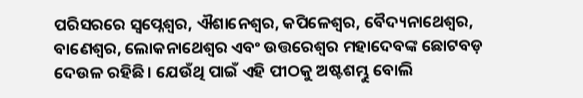ପରିସରରେ ସ୍ୱପ୍ନେଶ୍ୱର, ଐଶାନେଶ୍ୱର, କପିଳେଶ୍ୱର, ବୈଦ୍ୟନାଥେଶ୍ୱର, ବାଣେଶ୍ୱର, ଲୋକନାଥେଶ୍ୱର ଏବଂ ଉତ୍ତରେଶ୍ୱର ମହାଦେବଙ୍କ ଛୋଟବଡ଼ ଦେଉଳ ରହିଛି । ଯେଉଁଥି ପାଇଁ ଏହି ପୀଠକୁ ଅଷ୍ଟଶମ୍ଭୁ ବୋଲି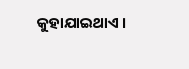କୁହାଯାଇଥାଏ ।